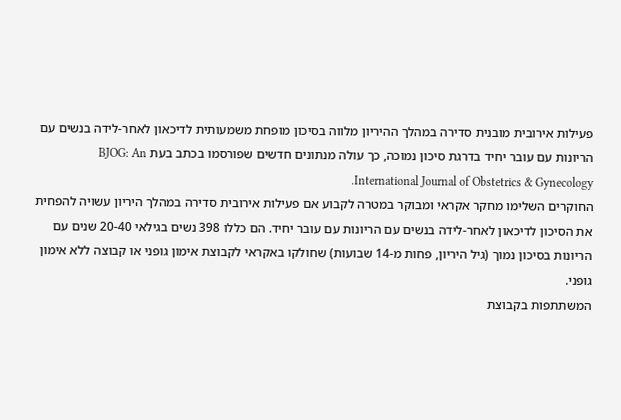פעילות אירובית מובנית סדירה במהלך ההיריון מלווה בסיכון מופחת משמעותית לדיכאון לאחר-לידה בנשים עם הריונות עם עובר יחיד בדרגת סיכון נמוכה, כך עולה מנתונים חדשים שפורסמו בכתב בעת BJOG: An International Journal of Obstetrics & Gynecology.
החוקרים השלימו מחקר אקראי ומבוקר במטרה לקבוע אם פעילות אירובית סדירה במהלך היריון עשויה להפחית את הסיכון לדיכאון לאחר-לידה בנשים עם הריונות עם עובר יחיד. הם כללו 398 נשים בגילאי 20-40 שנים עם הריונות בסיכון נמוך (גיל היריון, פחות מ-14 שבועות) שחולקו באקראי לקבוצת אימון גופני או קבוצה ללא אימון גופני.
המשתתפות בקבוצת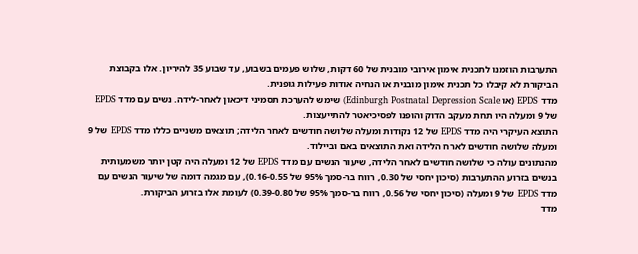התערבות הוזמנו לתכנית אימון אירובי מובנית של 60 דקות, שלוש פעמים בשבוע, עד שבוע 35 להיריון. אלו בקבוצת הביקורת לא קיבלו כל תכנית אימון מובנית או הנחיה אודות פעילות גופנית.
מדד EPDS (או Edinburgh Postnatal Depression Scale) שימש להערכת תסמיני דיכאון לאחר-לידה. נשים עם מדד EPDS של 9 ומעלה היו תחת מעקב הדוק והופנו לפסיכיאטר להתייעצות.
התוצא העיקרי היה מדד EPDS של 12 נקודות ומעלה שלושה חודשים לאחר הלידה; תוצאים משניים כללו מדד EPDS של 9 ומעלה שלושה חודשים לארח הלידה ואת התוצאים באם וביילוד.
מהנתונים עולה כי שלושה חודשים לאחר הלידה, שיעור הנשים עם מדד EPDS של 12 ומעלה היה קטן יותר משמעותית בנשים בזרוע ההתערבות (סיכון יחסי של 0.30, רווח בר-סמך 95% של 0.16-0.55), עם מגמה דומה של שיעור הנשים עם מדד EPDS של 9 ומעלה (סיכון יחסי של 0.56, רווח בר-סמך 95% של 0.39-0.80) לעומת אלו בזרוע הביקורת.
מדד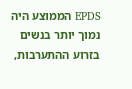EPDS הממוצע היה נמוך יותר בנשים בזרוע ההתערבות,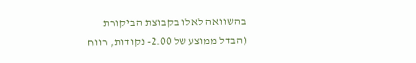בהשוואה לאלו בקבוצת הביקורת (הבדל ממוצע של 2.00- נקודות, רווח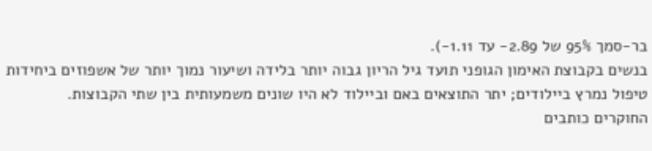בר-סמך 95% של 2.89- עד 1.11-).
בנשים בקבוצת האימון הגופני תועד גיל הריון גבוה יותר בלידה ושיעור נמוך יותר של אשפוזים ביחידות טיפול נמרץ ביילודים; יתר התוצאים באם וביילוד לא היו שונים משמעותית בין שתי הקבוצות.
החוקרים כותבים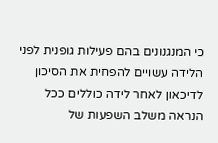כי המנגנונים בהם פעילות גופנית לפני הלידה עשויים להפחית את הסיכון לדיכאון לאחר לידה כוללים ככל הנראה משלב השפעות של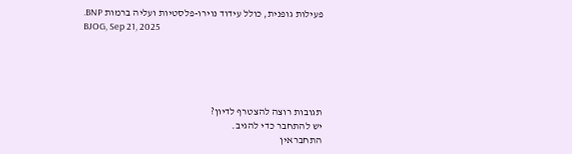פעילות גופנית, כולל עידוד נוירו-פלסטיות ועליה ברמות BNP.
BJOG, Sep 21, 2025





תגובות רוצה להצטרף לדיון?
יש להתחבר כדי להגיב.
התחבראין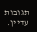תגובות עדיין.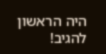היה הראשון להגיב!